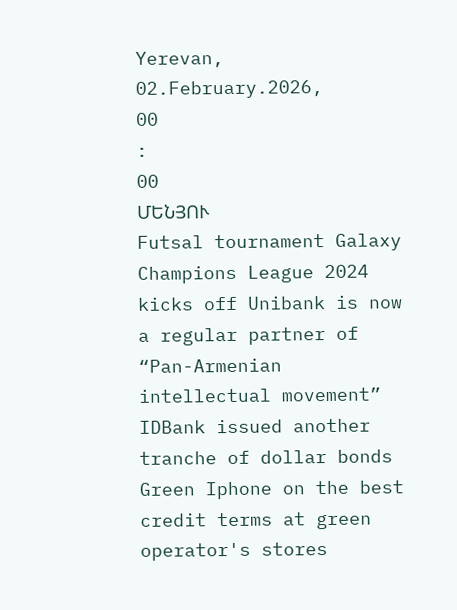Yerevan, 02.February.2026,
00
:
00
ՄԵՆՅՈՒ
Futsal tournament Galaxy Champions League 2024 kicks off Unibank is now a regular partner of “Pan-Armenian intellectual movement” IDBank issued another tranche of dollar bonds Green Iphone on the best credit terms at green operator's stores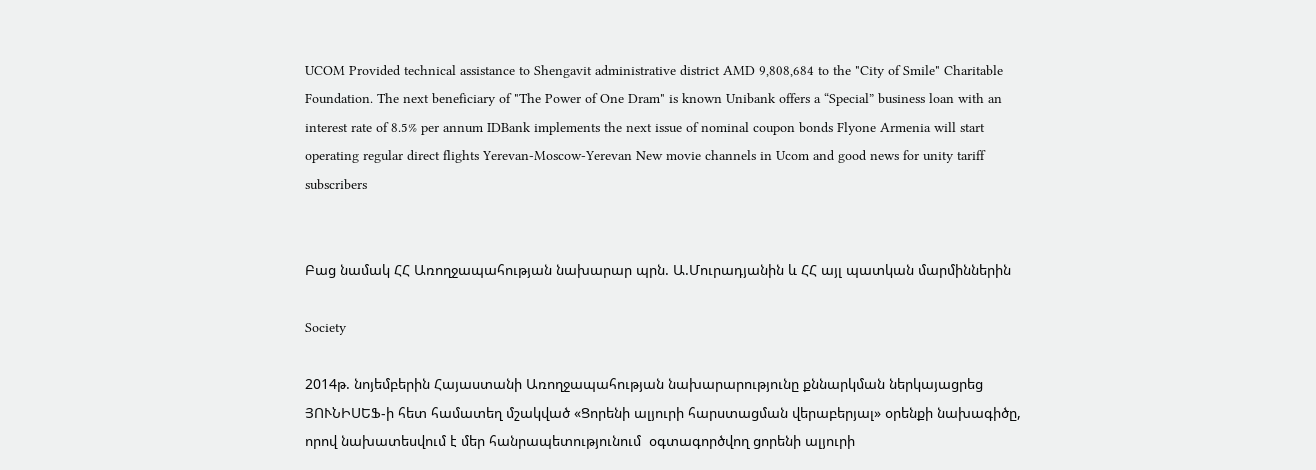UCOM Provided technical assistance to Shengavit administrative district AMD 9,808,684 to the "City of Smile" Charitable Foundation. The next beneficiary of "The Power of One Dram" is known Unibank offers a “Special” business loan with an interest rate of 8.5% per annum IDBank implements the next issue of nominal coupon bonds Flyone Armenia will start operating regular direct flights Yerevan-Moscow-Yerevan New movie channels in Ucom and good news for unity tariff subscribers


Բաց նամակ ՀՀ Առողջապահության նախարար պրն. Ա.Մուրադյանին և ՀՀ այլ պատկան մարմիններին

Society

2014թ. նոյեմբերին Հայաստանի Առողջապահության նախարարությունը քննարկման ներկայացրեց ՅՈՒՆԻՍԵՖ-ի հետ համատեղ մշակված «Ցորենի ալյուրի հարստացման վերաբերյալ» օրենքի նախագիծը, որով նախատեսվում է մեր հանրապետությունում  օգտագործվող ցորենի ալյուրի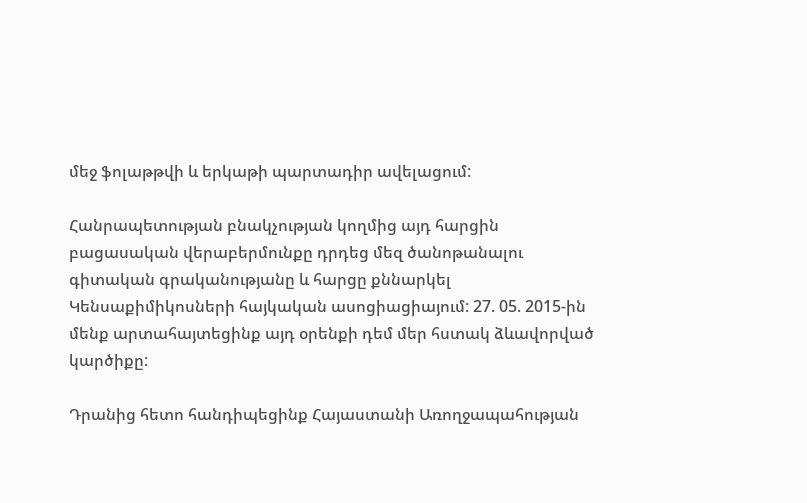մեջ ֆոլաթթվի և երկաթի պարտադիր ավելացում:

Հանրապետության բնակչության կողմից այդ հարցին բացասական վերաբերմունքը դրդեց մեզ ծանոթանալու գիտական գրականությանը և հարցը քննարկել Կենսաքիմիկոսների հայկական ասոցիացիայում: 27. 05. 2015-ին մենք արտահայտեցինք այդ օրենքի դեմ մեր հստակ ձևավորված կարծիքը:

Դրանից հետո հանդիպեցինք Հայաստանի Առողջապահության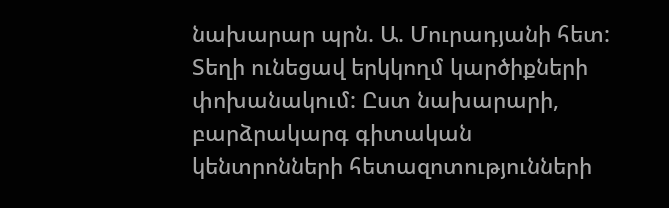նախարար պրն. Ա. Մուրադյանի հետ: Տեղի ունեցավ երկկողմ կարծիքների փոխանակում: Ըստ նախարարի, բարձրակարգ գիտական կենտրոնների հետազոտությունների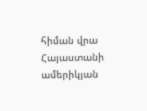հիման վրա Հայաստանի ամերիկյան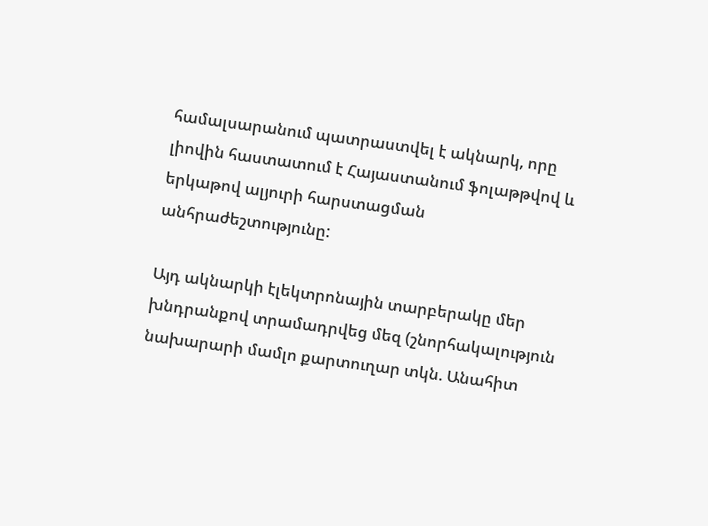համալսարանում պատրաստվել է ակնարկ, որը լիովին հաստատում է Հայաստանում ֆոլաթթվով և երկաթով ալյուրի հարստացման անհրաժեշտությունը:

Այդ ակնարկի էլեկտրոնային տարբերակը մեր խնդրանքով տրամադրվեց մեզ (շնորհակալություն նախարարի մամլո քարտուղար տկն. Անահիտ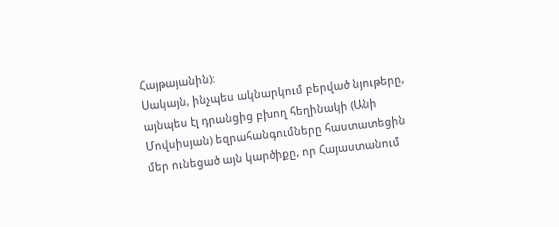Հայթայանին):
Սակայն, ինչպես ակնարկում բերված նյութերը, այնպես էլ դրանցից բխող հեղինակի (Անի Մովսիսյան) եզրահանգումները հաստատեցին մեր ունեցած այն կարծիքը, որ Հայաստանում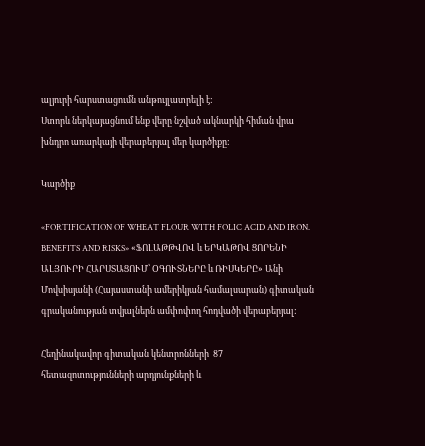ալյուրի հարստացումն անթույլատրելի է:
Ստորև ներկայացնում ենք վերը նշված ակնարկի հիման վրա խնդրո առարկայի վերաբերյալ մեր կարծիքը:

Կարծիք

«FORTIFICATION OF WHEAT FLOUR WITH FOLIC ACID AND IRON. BENEFITS AND RISKS» «ՖՈԼԱԹԹՎՈՎ և ԵՐԿԱԹՈՎ ՑՈՐԵՆԻ ԱԼՅՈՒՐԻ ՀԱՐՍՏԱՑՈՒՄ՝ ՕԳՈՒՏՆԵՐԸ և ՌԻՍԿԵՐԸ» Անի Մովսիսյանի (Հայաստանի ամերիկյան համալսարան) գիտական գրականության տվյալներն ամփոփող հոդվածի վերաբերյալ:

Հեղինակավոր գիտական կենտրոնների  87 հետազոտությունների արդյունքների և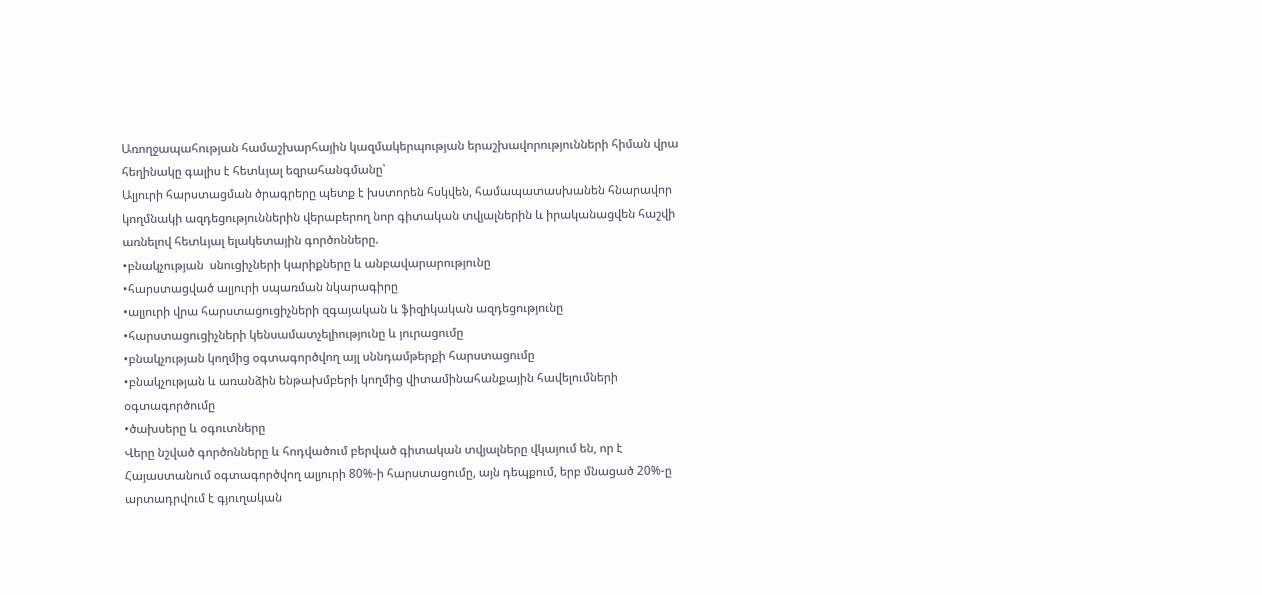Առողջապահության համաշխարհային կազմակերպության երաշխավորությունների հիման վրա հեղինակը գալիս է հետևյալ եզրահանգմանը՝
Ալյուրի հարստացման ծրագրերը պետք է խստորեն հսկվեն, համապատասխանեն հնարավոր կողմնակի ազդեցություններին վերաբերող նոր գիտական տվյալներին և իրականացվեն հաշվի առնելով հետևյալ ելակետային գործոնները.
•բնակչության  սնուցիչների կարիքները և անբավարարությունը
•հարստացված ալյուրի սպառման նկարագիրը
•ալյուրի վրա հարստացուցիչների զգայական և ֆիզիկական ազդեցությունը
•հարստացուցիչների կենսամատչելիությունը և յուրացումը
•բնակչության կողմից օգտագործվող այլ սննդամթերքի հարստացումը
•բնակչության և առանձին ենթախմբերի կողմից վիտամինահանքային հավելումների օգտագործումը
•ծախսերը և օգուտները
Վերը նշված գործոնները և հոդվածում բերված գիտական տվյալները վկայում են, որ է Հայաստանում օգտագործվող ալյուրի 80%-ի հարստացումը, այն դեպքում, երբ մնացած 20%-ը արտադրվում է գյուղական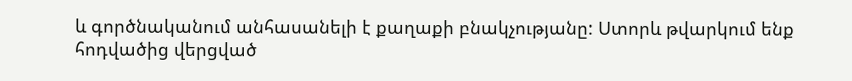և գործնականում անհասանելի է քաղաքի բնակչությանը: Ստորև թվարկում ենք հոդվածից վերցված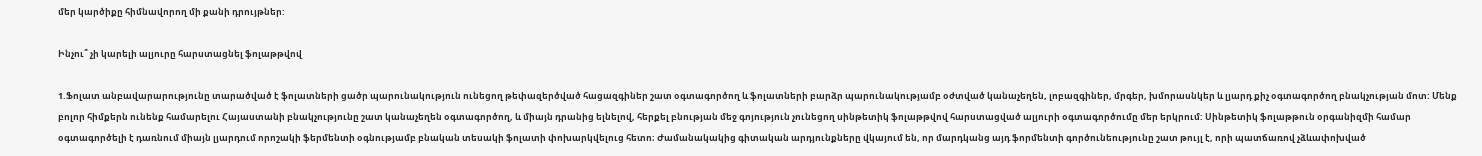մեր կարծիքը հիմնավորող մի քանի դրույթներ:

Ինչու՞ չի կարելի ալյուրը հարստացնել ֆոլաթթվով

1.Ֆոլատ անբավարարությունը տարածված է ֆոլատների ցածր պարունակություն ունեցող թեփազերծված հացազգիներ շատ օգտագործող և ֆոլատների բարձր պարունակությամբ օժտված կանաչեղեն, լոբազգիներ, մրգեր, խմորասնկեր և լյարդ քիչ օգտագործող բնակչության մոտ: Մենք բոլոր հիմքերն ունենք համարելու Հայաստանի բնակչությունը շատ կանաչեղեն օգտագործող, և միայն դրանից ելնելով, հերքել բնության մեջ գոյություն չունեցող սինթետիկ ֆոլաթթվով հարստացված ալյուրի օգտագործումը մեր երկրում: Սինթետիկ ֆոլաթթուն օրգանիզմի համար օգտագործելի է դառնում միայն լյարդում որոշակի ֆերմենտի օգնությամբ բնական տեսակի ֆոլատի փոխարկվելուց հետո։ Ժամանակակից գիտական արդյունքները վկայում են, որ մարդկանց այդ ֆորմենտի գործունեությունը շատ թույլ է, որի պատճառով չձևափոխված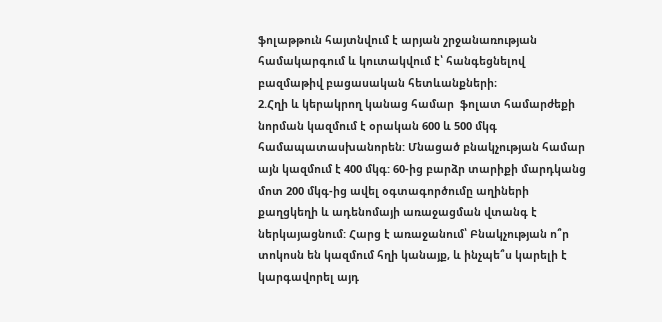ֆոլաթթուն հայտնվում է արյան շրջանառության համակարգում և կուտակվում է՝ հանգեցնելով բազմաթիվ բացասական հետևանքների։
2.Հղի և կերակրող կանաց համար  ֆոլատ համարժեքի նորման կազմում է օրական 600 և 500 մկգ համապատասխանորեն: Մնացած բնակչության համար այն կազմում է 400 մկգ: 60-ից բարձր տարիքի մարդկանց մոտ 200 մկգ-ից ավել օգտագործումը աղիների քաղցկեղի և ադենոմայի առաջացման վտանգ է ներկայացնում: Հարց է առաջանում՝ Բնակչության ո՞ր տոկոսն են կազմում հղի կանայք, և ինչպե՞ս կարելի է կարգավորել այդ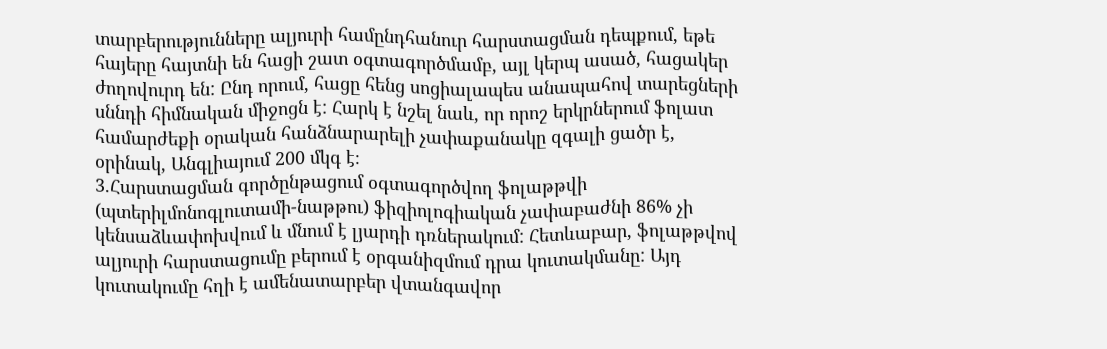տարբերությունները ալյուրի համընդհանուր հարստացման դեպքում, եթե հայերը հայտնի են հացի շատ օգտագործմամբ, այլ կերպ ասած, հացակեր ժողովուրդ են: Ընդ որում, հացը հենց սոցիալապես անապահով տարեցների սննդի հիմնական միջոցն է: Հարկ է նշել նաև, որ որոշ երկրներում ֆոլատ համարժեքի օրական հանձնարարելի չափաքանակը զգալի ցածր է, օրինակ, Անգլիայում 200 մկգ է։
3.Հարստացման գործընթացում օգտագործվող ֆոլաթթվի (պտերիլմոնոգլուտամի-նաթթու) ֆիզիոլոգիական չափաբաժնի 86% չի կենսաձևափոխվում և մնում է լյարդի դռներակում: Հետևաբար, ֆոլաթթվով ալյուրի հարստացումը բերում է օրգանիզմում դրա կուտակմանը: Այդ կուտակումը հղի է ամենատարբեր վտանգավոր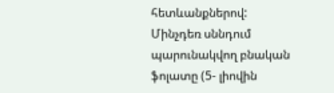հետևանքներով: Մինչդեռ սննդում պարունակվող բնական ֆոլատը (5- լիովին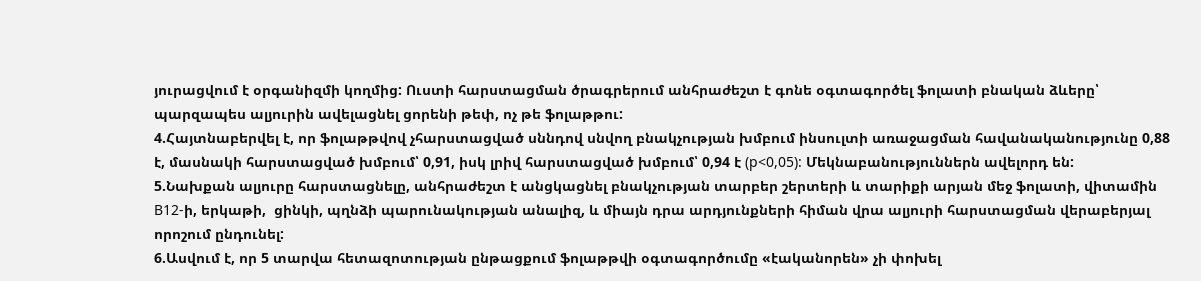յուրացվում է օրգանիզմի կողմից: Ուստի հարստացման ծրագրերում անհրաժեշտ է գոնե օգտագործել ֆոլատի բնական ձևերը՝ պարզապես ալյուրին ավելացնել ցորենի թեփ, ոչ թե ֆոլաթթու:
4.Հայտնաբերվել է, որ ֆոլաթթվով չհարստացված սննդով սնվող բնակչության խմբում ինսուլտի առաջացման հավանականությունը 0,88 է, մասնակի հարստացված խմբում՝ 0,91, իսկ լրիվ հարստացված խմբում՝ 0,94 է (р<0,05): Մեկնաբանություններն ավելորդ են:
5.Նախքան ալյուրը հարստացնելը, անհրաժեշտ է անցկացնել բնակչության տարբեր շերտերի և տարիքի արյան մեջ ֆոլատի, վիտամին В12-ի, երկաթի,  ցինկի, պղնձի պարունակության անալիզ, և միայն դրա արդյունքների հիման վրա ալյուրի հարստացման վերաբերյալ որոշում ընդունել:
6.Ասվում է, որ 5 տարվա հետազոտության ընթացքում ֆոլաթթվի օգտագործումը «էականորեն» չի փոխել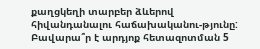քաղցկեղի տարբեր ձևերով հիվանդանալու հաճախականու-թյունը: Բավարա՞ր է արդյոք հետազոտման 5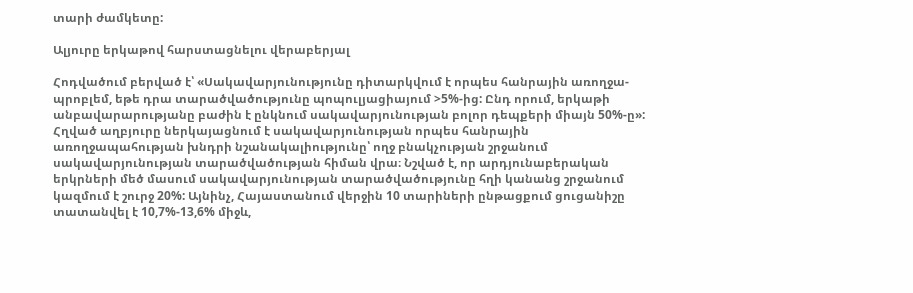տարի ժամկետը:

Ալյուրը երկաթով հարստացնելու վերաբերյալ

Հոդվածում բերված է՝ «Սակավարյունությունը դիտարկվում է որպես հանրային առողջա- պրոբլեմ, եթե դրա տարածվածությունը պոպուլյացիայում >5%-ից: Ընդ որում, երկաթի անբավարարությանը բաժին է ընկնում սակավարյունության բոլոր դեպքերի միայն 50%-ը»: Հղված աղբյուրը ներկայացնում է սակավարյունության որպես հանրային առողջապահության խնդրի նշանակալիությունը՝ ողջ բնակչության շրջանում սակավարյունության տարածվածության հիման վրա։ Նշված է, որ արդյունաբերական երկրների մեծ մասում սակավարյունության տարածվածությունը հղի կանանց շրջանում կազմում է շուրջ 20%: Այնինչ, Հայաստանում վերջին 10 տարիների ընթացքում ցուցանիշը տատանվել է 10,7%-13,6% միջև,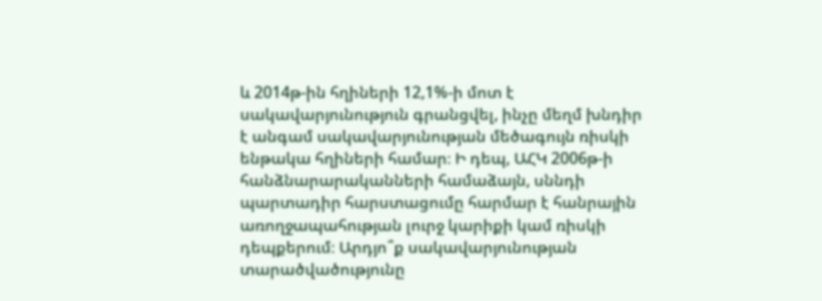և 2014թ-ին հղիների 12,1%-ի մոտ է սակավարյունություն գրանցվել, ինչը մեղմ խնդիր է անգամ սակավարյունության մեծագույն ռիսկի ենթակա հղիների համար։ Ի դեպ, ԱՀԿ 2006թ-ի հանձնարարականների համաձայն, սննդի պարտադիր հարստացումը հարմար է հանրային առողջապահության լուրջ կարիքի կամ ռիսկի դեպքերում։ Արդյո՞ք սակավարյունության տարածվածությունը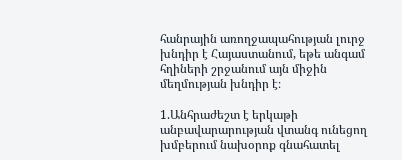հանրային առողջապահության լուրջ խնդիր է Հայաստանում, եթե անգամ հղիների շրջանում այն միջին մեղմության խնդիր է։

1.Անհրաժեշտ է երկաթի անբավարարության վտանգ ունեցող խմբերում նախօրոք գնահատել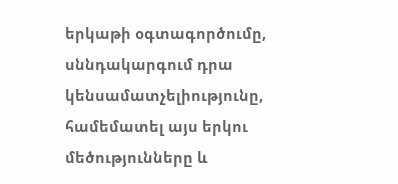երկաթի օգտագործումը, սննդակարգում դրա կենսամատչելիությունը, համեմատել այս երկու մեծությունները և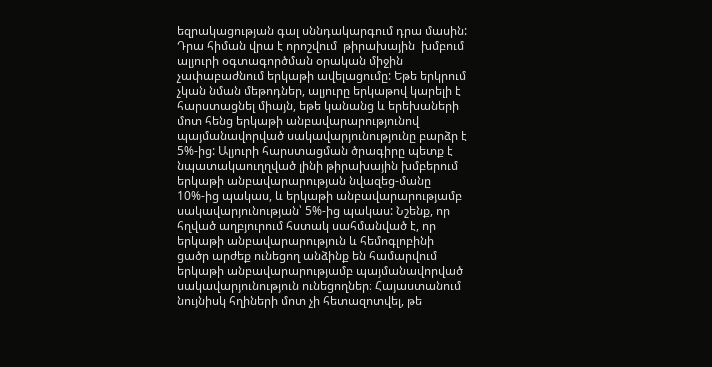եզրակացության գալ սննդակարգում դրա մասին: Դրա հիման վրա է որոշվում  թիրախային  խմբում ալյուրի օգտագործման օրական միջին չափաբաժնում երկաթի ավելացումը: Եթե երկրում չկան նման մեթոդներ, ալյուրը երկաթով կարելի է հարստացնել միայն, եթե կանանց և երեխաների մոտ հենց երկաթի անբավարարությունով պայմանավորված սակավարյունությունը բարձր է 5%-ից: Ալյուրի հարստացման ծրագիրը պետք է նպատակաուղղված լինի թիրախային խմբերում երկաթի անբավարարության նվազեց-մանը 10%-ից պակաս, և երկաթի անբավարարությամբ սակավարյունության՝ 5%-ից պակաս: Նշենք, որ հղված աղբյուրում հստակ սահմանված է, որ երկաթի անբավարարություն և հեմոգլոբինի ցածր արժեք ունեցող անձինք են համարվում երկաթի անբավարարությամբ պայմանավորված սակավարյունություն ունեցողներ։ Հայաստանում նույնիսկ հղիների մոտ չի հետազոտվել, թե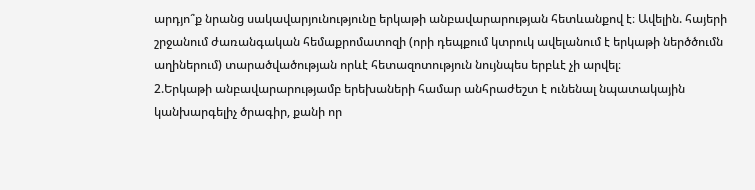արդյո՞ք նրանց սակավարյունությունը երկաթի անբավարարության հետևանքով է։ Ավելին. հայերի շրջանում ժառանգական հեմաքրոմատոզի (որի դեպքում կտրուկ ավելանում է երկաթի ներծծումն աղիներում) տարածվածության որևէ հետազոտություն նույնպես երբևէ չի արվել։
2.Երկաթի անբավարարությամբ երեխաների համար անհրաժեշտ է ունենալ նպատակային կանխարգելիչ ծրագիր, քանի որ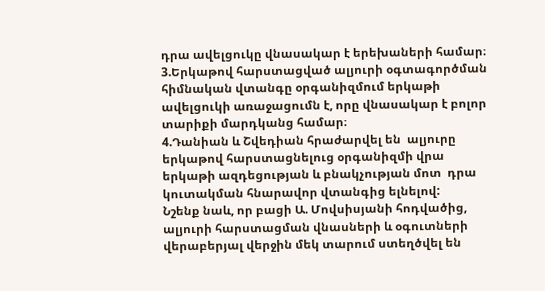դրա ավելցուկը վնասակար է երեխաների համար։
3.Երկաթով հարստացված ալյուրի օգտագործման հիմնական վտանգը օրգանիզմում երկաթի ավելցուկի առաջացումն է, որը վնասակար է բոլոր տարիքի մարդկանց համար։
4.Դանիան և Շվեդիան հրաժարվել են  ալյուրը երկաթով հարստացնելուց օրգանիզմի վրա երկաթի ազդեցության և բնակչության մոտ  դրա կուտակման հնարավոր վտանգից ելնելով:
Նշենք նաև, որ բացի Ա. Մովսիսյանի հոդվածից, ալյուրի հարստացման վնասների և օգուտների վերաբերյալ վերջին մեկ տարում ստեղծվել են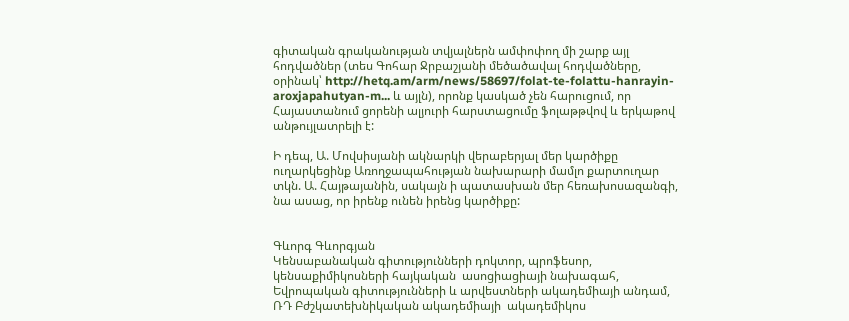գիտական գրականության տվյալներն ամփոփող մի շարք այլ հոդվածներ (տես Գոհար Ջրբաշյանի մեծածավալ հոդվածները, օրինակ՝ http://hetq.am/arm/news/58697/folat-te-folattu-hanrayin-aroxjapahutyan-m... և այլն), որոնք կասկած չեն հարուցում, որ Հայաստանում ցորենի ալյուրի հարստացումը ֆոլաթթվով և երկաթով անթույլատրելի է:

Ի դեպ, Ա. Մովսիսյանի ակնարկի վերաբերյալ մեր կարծիքը ուղարկեցինք Առողջապահության նախարարի մամլո քարտուղար տկն. Ա. Հայթայանին, սակայն ի պատասխան մեր հեռախոսազանգի, նա ասաց, որ իրենք ունեն իրենց կարծիքը:


Գևորգ Գևորգյան
Կենսաբանական գիտությունների դոկտոր, պրոֆեսոր, կենսաքիմիկոսների հայկական  ասոցիացիայի նախագահ, Եվրոպական գիտությունների և արվեստների ակադեմիայի անդամ, ՌԴ Բժշկատեխնիկական ակադեմիայի  ակադեմիկոս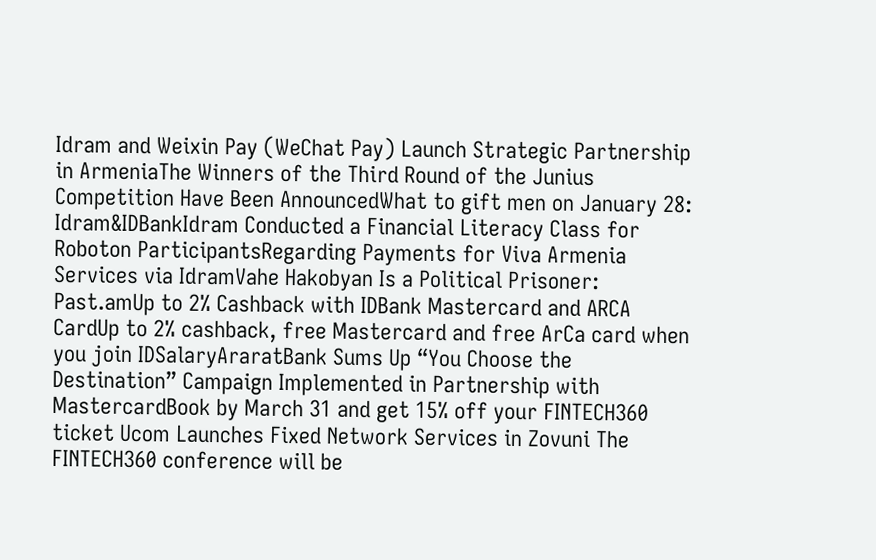Idram and Weixin Pay (WeChat Pay) Launch Strategic Partnership in ArmeniaThe Winners of the Third Round of the Junius Competition Have Been AnnouncedWhat to gift men on January 28: Idram&IDBankIdram Conducted a Financial Literacy Class for Roboton ParticipantsRegarding Payments for Viva Armenia Services via IdramVahe Hakobyan Is a Political Prisoner: Past.amUp to 2% Cashback with IDBank Mastercard and ARCA CardUp to 2% cashback, free Mastercard and free ArCa card when you join IDSalaryAraratBank Sums Up “You Choose the Destination” Campaign Implemented in Partnership with MastercardBook by March 31 and get 15% off your FINTECH360 ticket Ucom Launches Fixed Network Services in Zovuni The FINTECH360 conference will be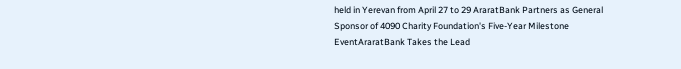held in Yerevan from April 27 to 29 AraratBank Partners as General Sponsor of 4090 Charity Foundation's Five-Year Milestone EventAraratBank Takes the Lead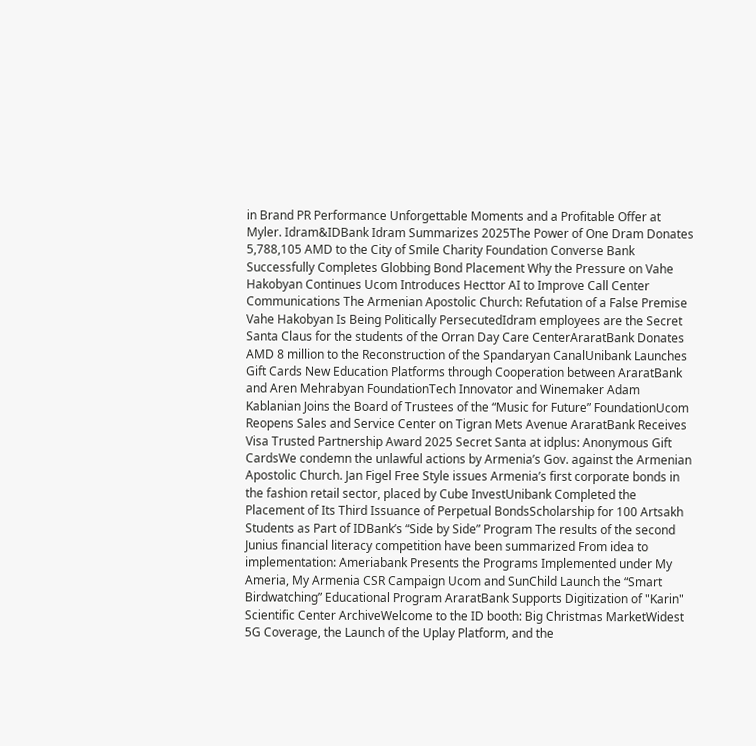in Brand PR Performance Unforgettable Moments and a Profitable Offer at Myler. Idram&IDBank Idram Summarizes 2025The Power of One Dram Donates 5,788,105 AMD to the City of Smile Charity Foundation Converse Bank Successfully Completes Globbing Bond Placement Why the Pressure on Vahe Hakobyan Continues Ucom Introduces Hecttor AI to Improve Call Center Communications The Armenian Apostolic Church: Refutation of a False Premise Vahe Hakobyan Is Being Politically PersecutedIdram employees are the Secret Santa Claus for the students of the Orran Day Care CenterAraratBank Donates AMD 8 million to the Reconstruction of the Spandaryan CanalUnibank Launches Gift Cards New Education Platforms through Cooperation between AraratBank and Aren Mehrabyan FoundationTech Innovator and Winemaker Adam Kablanian Joins the Board of Trustees of the “Music for Future” FoundationUcom Reopens Sales and Service Center on Tigran Mets Avenue AraratBank Receives Visa Trusted Partnership Award 2025 Secret Santa at idplus: Anonymous Gift CardsWe condemn the unlawful actions by Armenia’s Gov. against the Armenian Apostolic Church. Jan Figel Free Style issues Armenia’s first corporate bonds in the fashion retail sector, placed by Cube InvestUnibank Completed the Placement of Its Third Issuance of Perpetual BondsScholarship for 100 Artsakh Students as Part of IDBank’s “Side by Side” Program The results of the second Junius financial literacy competition have been summarized From idea to implementation: Ameriabank Presents the Programs Implemented under My Ameria, My Armenia CSR Campaign Ucom and SunChild Launch the “Smart Birdwatching” Educational Program AraratBank Supports Digitization of "Karin" Scientific Center ArchiveWelcome to the ID booth: Big Christmas MarketWidest 5G Coverage, the Launch of the Uplay Platform, and the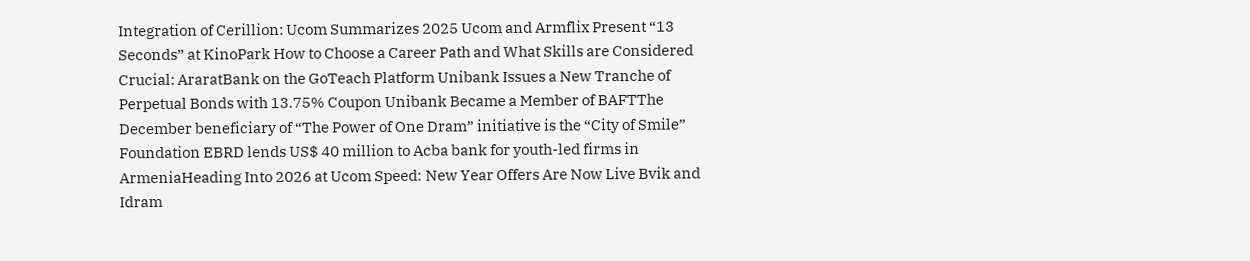Integration of Cerillion: Ucom Summarizes 2025 Ucom and Armflix Present “13 Seconds” at KinoPark How to Choose a Career Path and What Skills are Considered Crucial: AraratBank on the GoTeach Platform Unibank Issues a New Tranche of Perpetual Bonds with 13.75% Coupon Unibank Became a Member of BAFTThe December beneficiary of “The Power of One Dram” initiative is the “City of Smile” Foundation EBRD lends US$ 40 million to Acba bank for youth-led firms in ArmeniaHeading Into 2026 at Ucom Speed։ New Year Offers Are Now Live Bvik and Idram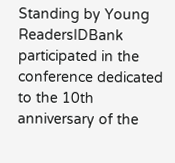Standing by Young ReadersIDBank participated in the conference dedicated to the 10th anniversary of the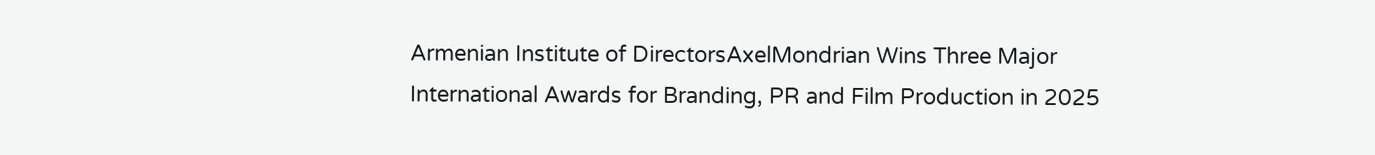Armenian Institute of DirectorsAxelMondrian Wins Three Major International Awards for Branding, PR and Film Production in 2025